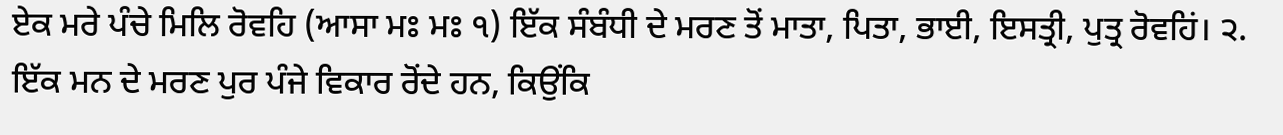ਏਕ ਮਰੇ ਪੰਚੇ ਮਿਲਿ ਰੋਵਹਿ (ਆਸਾ ਮਃ ਮਃ ੧) ਇੱਕ ਸੰਬੰਧੀ ਦੇ ਮਰਣ ਤੋਂ ਮਾਤਾ, ਪਿਤਾ, ਭਾਈ, ਇਸਤ੍ਰੀ, ਪੁਤ੍ਰ ਰੋਵਹਿਂ। ੨. ਇੱਕ ਮਨ ਦੇ ਮਰਣ ਪੁਰ ਪੰਜੇ ਵਿਕਾਰ ਰੋਂਦੇ ਹਨ, ਕਿਉਂਕਿ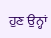ਹੁਣ ਉਨ੍ਹਾਂ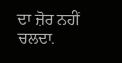ਦਾ ਜ਼ੋਰ ਨਹੀਂ ਚਲਦਾ.